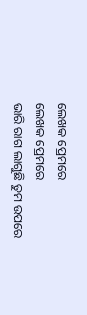ଲେଖକ ପ୍ରେମରେ
ଲେଖକ ପ୍ରେମରେ
ଭାରି ରାଗ ଲାଗୁଛି ତୁମ ଉପରେ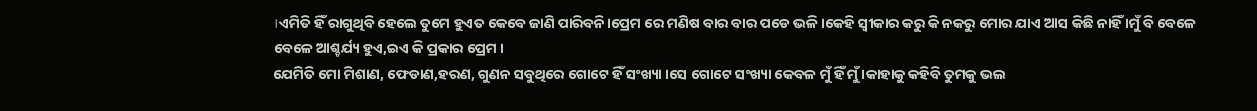।ଏମିତି ହିଁ ରାଗୁଥିବି ହେଲେ ତୁମେ ହୁଏତ କେବେ ଜାଣି ପାରିବନି।ପ୍ରେମ ରେ ମଣିଷ ବାର ବାର ପଡେ ଭଳି।କେହି ସ୍ବୀକାର କରୁ କି ନକରୁ ମୋର ଯାଏ ଆସ କିଛି ନାହିଁ ।ମୁଁ ବି ବେଳେ ବେଳେ ଆଶ୍ଚର୍ଯ୍ୟ ହୁଏ,ଇଏ କି ପ୍ରକାର ପ୍ରେମ ।
ଯେମିତି ମୋ ମିଶାଣ, ଫେଡାଣ,ହରଣ, ଗୁଣନ ସବୁଥିରେ ଗୋଟେ ହିଁ ସଂଖ୍ୟା ।ସେ ଗୋଟେ ସଂଖ୍ୟା କେବଳ ମୁଁ ହିଁ ମୁଁ ।କାହାକୁ କହିବି ତୁମକୁ ଭଲ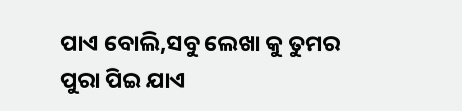ପାଏ ବୋଲି,ସବୁ ଲେଖା କୁ ତୁମର ପୁରା ପିଇ ଯାଏ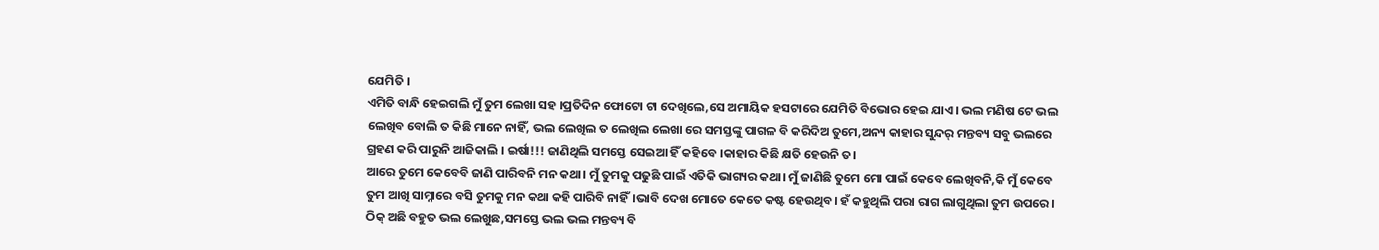ଯେମିତି ।
ଏମିତି ବାନ୍ଧି ହେଇଗଲି ମୁଁ ତୁମ ଲେଖା ସହ ।ପ୍ରତିଦିନ ଫୋଟୋ ଟା ଦେଖିଲେ,ସେ ଅମାୟିକ ହସଟାରେ ଯେମିତି ବିଭୋର ହେଇ ଯାଏ। ଭଲ ମଣିଷ ଟେ ଭଲ ଲେଖିବ ବୋଲି ତ କିଛି ମାନେ ନାହିଁ, ଭଲ ଲେଖିଲ ତ ଲେଖିଲ ଲେଖା ରେ ସମସ୍ତଙ୍କୁ ପାଗଳ ବି କରିଦିଅ ତୁମେ,ଅନ୍ୟ କାହାର ସୁନ୍ଦର୍ ମନ୍ତବ୍ୟ ସବୁ ଭଲରେ ଗ୍ରହଣ କରି ପାରୁନି ଆଜିକାଲି । ଇର୍ଷା!!! ଜାଣିଥିଲି ସମସ୍ତେ ସେଇଆ ହିଁ କହିବେ ।କାହାର କିଛି କ୍ଷତି ହେଉନି ତ।
ଆରେ ତୁମେ କେବେବି ଜାଣି ପାରିବନି ମନ କଥା। ମୁଁ ତୁମକୁ ପଢୁଛି ପାଇଁ ଏତିକି ଭାଗ୍ୟର କଥା। ମୁଁ ଜାଣିଛି ତୁମେ ମୋ ପାଇଁ କେବେ ଲେଖିବନି,କି ମୁଁ କେବେ ତୁମ ଆଖି ସାମ୍ନାରେ ବସି ତୁମକୁ ମନ କଥା କହି ପାରିବି ନାହିଁ।ଭାବି ଦେଖ ମୋତେ କେତେ କଷ୍ଟ ହେଉଥିବ। ହଁ କହୁଥିଲି ପରା ରାଗ ଲାଗୁଥିଲା ତୁମ ଉପରେ । ଠିକ୍ ଅଛି ବହୁତ ଭଲ ଲେଖୁଛ,ସମସ୍ତେ ଭଲ ଭଲ ମନ୍ତବ୍ୟ ବି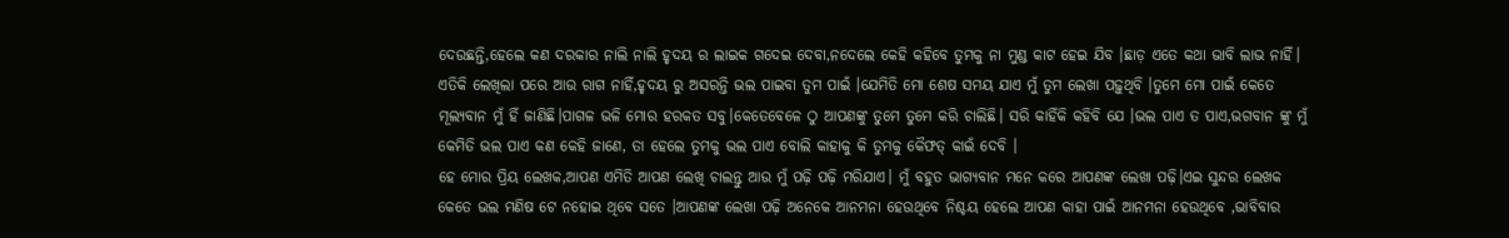ଦେଉଛନ୍ତି,ହେଲେ କଣ ଦରକାର ନାଲି ନାଲି ହୃଦୟ ର ଲାଇକ ଗଦେଇ ଦେବା,ନଦେଲେ କେହି କହିବେ ତୁମକୁ ନା ମୁଣ୍ଡ କାଟ ହେଇ ଯିବ ।ଛାଡ଼ ଏତେ କଥା ଭାବି ଲାଭ ନାହିଁ।
ଏତିକି ଲେଖିଲା ପରେ ଆଉ ରାଗ ନାହିଁ,ହୃଦୟ ରୁ ଅସରନ୍ତି ଭଲ ପାଇବା ତୁମ ପାଇଁ ।ଯେମିତି ମୋ ଶେଷ ସମୟ ଯାଏ ମୁଁ ତୁମ ଲେଖା ପଢ଼ୁଥିବି ।ତୁମେ ମୋ ପାଇଁ କେତେ ମୂଲ୍ୟବାନ ମୁଁ ହିଁ ଜାଣିଛି।ପାଗଳ ଭଳି ମୋର ହରକତ ସବୁ।କେତେବେଳେ ଠୁ ଆପଣଙ୍କୁ ତୁମେ ତୁମେ କରି ଚାଲିଛି। ସରି କାହିଁକି କହିବି ଯେ ।ଭଲ ପାଏ ତ ପାଏ,ଭଗବାନ ଙ୍କୁ ମୁଁ କେମିତି ଭଲ ପାଏ କଣ କେହି ଜାଣେ, ତା ହେଲେ ତୁମକୁ ଭଲ ପାଏ ବୋଲି କାହାକୁ କି ତୁମକୁ କୈଫତ୍ କାଇଁ ଦେବି ।
ହେ ମୋର ପ୍ରିୟ ଲେଖକ,ଆପଣ ଏମିତି ଆପଣ ଲେଖି ଚାଲନ୍ତୁ ଆଉ ମୁଁ ପଢ଼ି ପଢ଼ି ମରିଯାଏ। ମୁଁ ବହୁତ ଭାଗ୍ୟବାନ ମନେ କରେ ଆପଣଙ୍କ ଲେଖା ପଢ଼ି।ଏଇ ସୁନ୍ଦର ଲେଖକ କେତେ ଭଲ ମଣିଷ ଟେ ନହୋଇ ଥିବେ ସତେ ।ଆପଣଙ୍କ ଲେଖା ପଢ଼ି ଅନେକେ ଆନମନା ହେଉଥିବେ ନିଶ୍ଚୟ ହେଲେ ଆପଣ କାହା ପାଇଁ ଆନମନା ହେଉଥିବେ ,ଭାବିବାର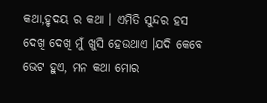କଥା,ହୃଦୟ ର କଥା । ଏମିତି ସୁନ୍ଦର ହସ ଦେଖି ଦେଖି ମୁଁ ଖୁସି ହେଉଥାଏ ।ଯଦି କେବେ ଭେଟ ହୁଏ, ମନ କଥା ମୋର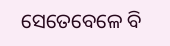ସେତେବେଳେ ବି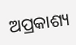ଅପ୍ରକାଶ୍ୟ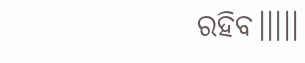ରହିବ।।।।।